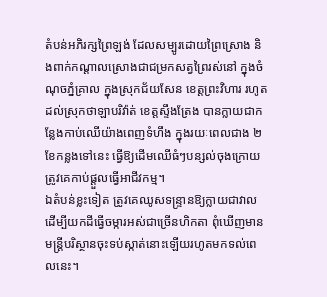តំបន់អភិរក្សព្រៃឡង់ ដែលសម្បូរដោយព្រៃស្រោង និងពាក់កណ្តាលស្រោងជាជម្រកសត្វព្រៃរស់នៅ ក្នុងចំណុចភ្នំគ្រាល ក្នុងស្រុកជ័យសែន ខេត្តព្រះវិហារ រហូតដល់ស្រុកថាឡាបរិវ៉ាត់ ខេត្តស្ទឹងត្រែង បានក្លាយជាកន្លែងកាប់ឈើយ៉ាងពេញទំហឹង ក្នុងរយៈពេលជាង ២ខែកន្លងទៅនេះ ធ្វើឱ្យដើមឈើធំៗបន្សល់ចុងក្រោយ ត្រូវគេកាប់ផ្ដួលធ្វើអាជីវកម្ម។
ឯតំបន់ខ្លះទៀត ត្រូវគេឈូសទន្ទ្រានឱ្យក្លាយជាវាល ដើម្បីយកដីធ្វើចម្ការអស់ជាច្រើនហិកតា ពុំឃើញមានមន្ត្រីបរិស្ថានចុះទប់ស្កាត់នោះឡើយរហូតមកទល់ពេលនេះ។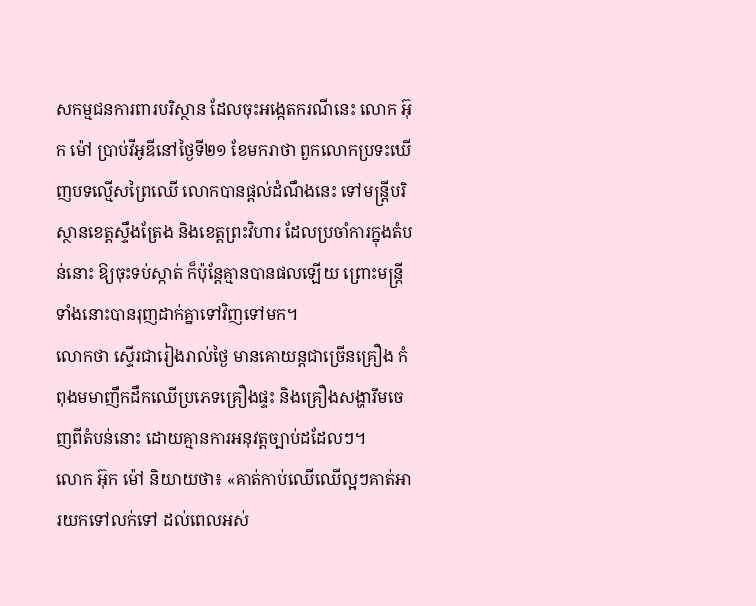សកម្មជនការពារបរិស្ថាន ដែលចុះអង្កេតករណីនេះ លោក អ៊ុក ម៉ៅ ប្រាប់វីអូឌីនៅថ្ងៃទី២១ ខែមករាថា ពួកលោកប្រទះឃើញបទល្មើសព្រៃឈើ លោកបានផ្តល់ដំណឹងនេះ ទៅមន្ត្រីបរិស្ថានខេត្តស្ទឹងត្រែង និងខេត្តព្រះវិហារ ដែលប្រចាំការក្នុងតំបន់នោះ ឱ្យចុះទប់ស្កាត់ ក៏ប៉ុន្តែគ្មានបានផលឡើយ ព្រោះមន្ត្រីទាំងនោះបានរុញដាក់គ្នាទៅវិញទៅមក។
លោកថា ស្ទើរជារៀងរាល់ថ្ងៃ មានគោយន្តជាច្រើនគ្រឿង កំពុងមមាញឹកដឹកឈើប្រភេទគ្រឿងផ្ទះ និងគ្រឿងសង្ហារឹមចេញពីតំបន់នោះ ដោយគ្មានការអនុវត្តច្បាប់ដដែលៗ។
លោក អ៊ុក ម៉ៅ និយាយថា៖ «គាត់កាប់ឈើឈើល្អៗគាត់អារយកទៅលក់ទៅ ដល់ពេលអស់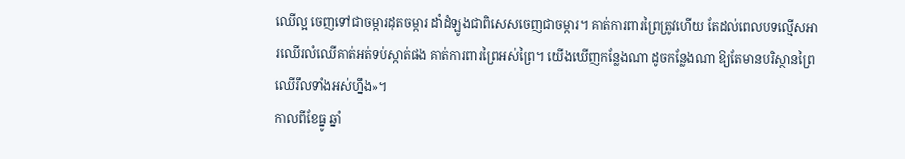ឈើល្អ ចេញទៅជាចម្ការដុតចម្ការ ដាំដំឡូងជាពិសេសចេញជាចម្ការ។ គាត់ការពារព្រៃត្រូវហើយ តែដល់ពេលបទល្មើសអារឈើរលំឈើគាត់អត់ទប់ស្កាត់ផង គាត់ការពារព្រៃអស់ព្រៃ។ យើងឃើញកន្លែងណា ដូចកន្លែងណា ឱ្យតែមានបរិស្ថានព្រៃឈើរឹលទាំងអស់ហ្នឹង»។
កាលពីខែធ្នូ ឆ្នាំ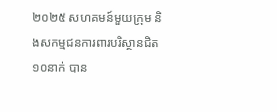២០២៥ សហគមន៍មួយក្រុម និងសកម្មជនការពារបរិស្ថានជិត១០នាក់ បាន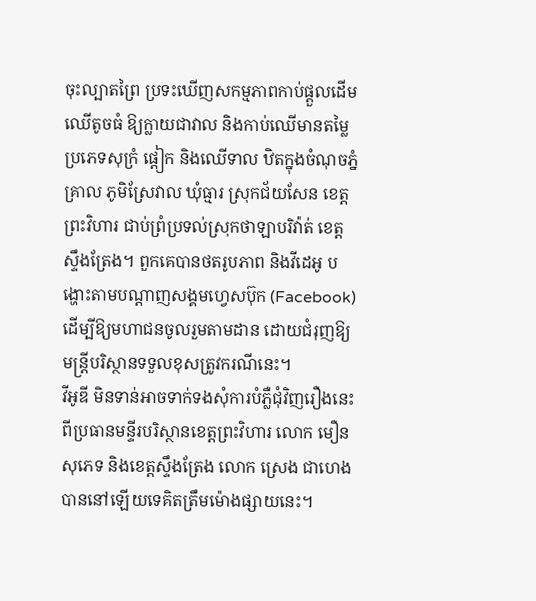ចុះល្បាតព្រៃ ប្រទះឃើញសកម្មភាពកាប់ផ្តួលដើមឈើតូចធំ ឱ្យក្លាយជាវាល និងកាប់ឈើមានតម្លៃប្រភេទសុក្រំ ផ្តៀក និងឈើទាល ឋិតក្នុងចំណុចភ្នំគ្រាល ភូមិស្រែវាល ឃុំធ្មារ ស្រុកជ័យសែន ខេត្តព្រះវិហារ ជាប់ព្រំប្រទល់ស្រុកថាឡាបរិវ៉ាត់ ខេត្តស្ទឹងត្រែង។ ពួកគេបានថតរូបភាព និងវីដេអូ បង្ហោះតាមបណ្តាញសង្គមហ្វេសប៊ុក (Facebook) ដើម្បីឱ្យមហាជនចូលរួមតាមដាន ដោយជំរុញឱ្យមន្ត្រីបរិស្ថានទទួលខុសត្រូវករណីនេះ។
វីអូឌី មិនទាន់អាចទាក់ទងសុំការបំភ្លឺជុំវិញរឿងនេះ ពីប្រធានមន្ទីរបរិស្ថានខេត្តព្រះវិហារ លោក មឿន សុភេទ និងខេត្តស្ទឹងត្រែង លោក ស្រេង ជាហេង បាននៅឡើយទេគិតត្រឹមម៉ោងផ្សាយនេះ។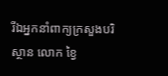រីឯអ្នកនាំពាក្យក្រសួងបរិស្ថាន លោក ខ្វៃ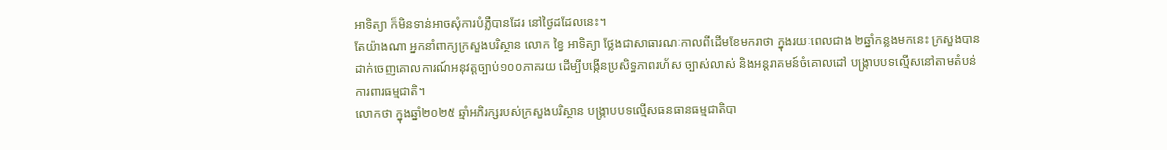អាទិត្យា ក៏មិនទាន់អាចសុំការបំភ្លឺបានដែរ នៅថ្ងៃដដែលនេះ។
តែយ៉ាងណា អ្នកនាំពាក្យក្រសួងបរិស្ថាន លោក ខ្វៃ អាទិត្យា ថ្លែងជាសាធារណៈកាលពីដើមខែមករាថា ក្នុងរយៈពេលជាង ២ឆ្នាំកន្លងមកនេះ ក្រសួងបានដាក់ចេញគោលការណ៍អនុវត្តច្បាប់១០០ភាគរយ ដើម្បីបង្កើនប្រសិទ្ធភាពរហ័ស ច្បាស់លាស់ និងអន្តរាគមន៍ចំគោលដៅ បង្ក្រាបបទល្មើសនៅតាមតំបន់ការពារធម្មជាតិ។
លោកថា ក្នុងឆ្នាំ២០២៥ ឆ្មាំអភិរក្សរបស់ក្រសួងបរិស្ថាន បង្ក្រាបបទល្មើសធនធានធម្មជាតិបា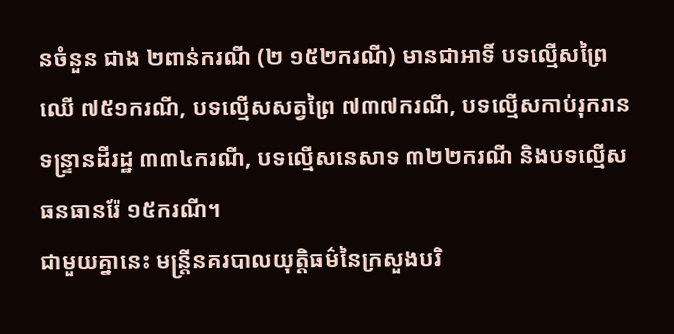នចំនួន ជាង ២ពាន់ករណី (២ ១៥២ករណី) មានជាអាទិ៍ បទល្មើសព្រៃឈើ ៧៥១ករណី, បទល្មើសសត្វព្រៃ ៧៣៧ករណី, បទល្មើសកាប់រុករានទន្ទ្រានដីរដ្ឋ ៣៣៤ករណី, បទល្មើសនេសាទ ៣២២ករណី និងបទល្មើសធនធានរ៉ែ ១៥ករណី។
ជាមួយគ្នានេះ មន្រ្តីនគរបាលយុត្តិធម៌នៃក្រសួងបរិ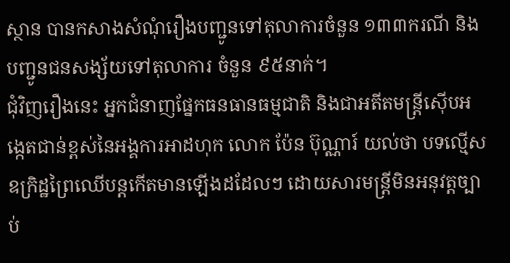ស្ថាន បានកសាងសំណុំរឿងបញ្ជូនទៅតុលាការចំនួន ១៣៣ករណី និងបញ្ជូនជនសង្ស័យទៅតុលាការ ចំនួន ៩៥នាក់។
ជុំវិញរឿងនេះ អ្នកជំនាញផ្នែកធនធានធម្មជាតិ និងជាអតីតមន្រ្តីស៊ើបអង្កេតជាន់ខ្ពស់នៃអង្គការអាដហុក លោក ប៉ែន ប៊ុណ្ណារ៍ យល់ថា បទល្មើសឧក្រិដ្ឋព្រៃឈើបន្តកើតមានឡើងដដែលៗ ដោយសារមន្ត្រីមិនអនុវត្តច្បាប់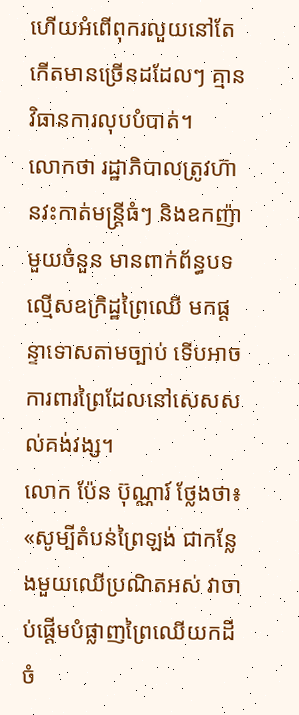ហើយអំពើពុករលួយនៅតែកើតមានច្រើនដដែលៗ គ្មានវិធានការលុបបំបាត់។
លោកថា រដ្ឋាភិបាលត្រូវហ៊ានវះកាត់មន្ត្រីធំៗ និងឧកញ៉ាមួយចំនួន មានពាក់ព័ន្ធបទល្មើសឧក្រិដ្ឋព្រៃឈើ មកផ្តន្ទាទោសតាមច្បាប់ ទើបអាចការពារព្រៃដែលនៅសេសសល់គង់វង្ស។
លោក ប៉ែន ប៊ុណ្ណារ៍ ថ្លែងថា៖ «សូម្បីតំបន់ព្រៃឡង់ ជាកន្លែងមួយឈើប្រណិតអស់ វាចាប់ផ្តើមបំផ្លាញព្រៃឈើយកដី ចំ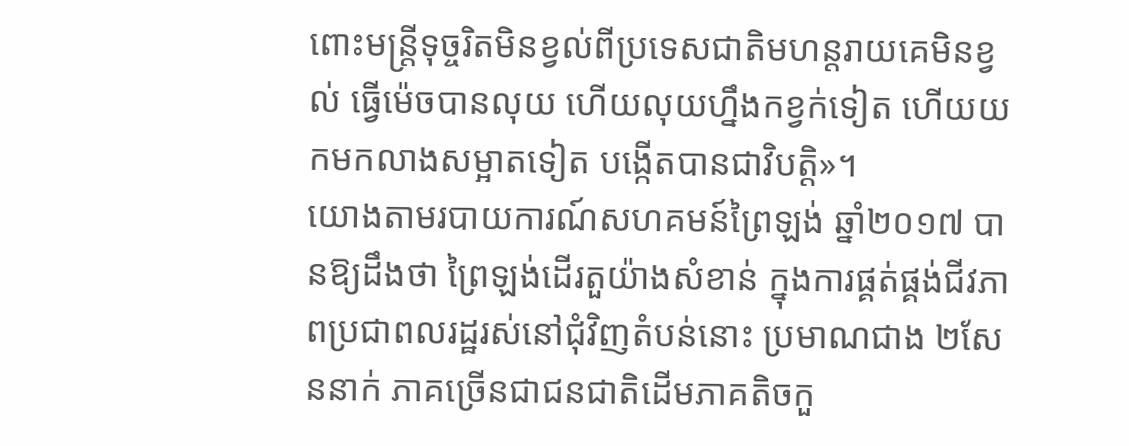ពោះមន្ត្រីទុច្ចរិតមិនខ្វល់ពីប្រទេសជាតិមហន្តរាយគេមិនខ្វល់ ធ្វើម៉េចបានលុយ ហើយលុយហ្នឹងកខ្វក់ទៀត ហើយយកមកលាងសម្អាតទៀត បង្កើតបានជាវិបត្តិ»។
យោងតាមរបាយការណ៍សហគមន៍ព្រៃឡង់ ឆ្នាំ២០១៧ បានឱ្យដឹងថា ព្រៃឡង់ដើរតួយ៉ាងសំខាន់ ក្នុងការផ្គត់ផ្គង់ជីវភាពប្រជាពលរដ្ឋរស់នៅជុំវិញតំបន់នោះ ប្រមាណជាង ២សែននាក់ ភាគច្រើនជាជនជាតិដើមភាគតិចកួ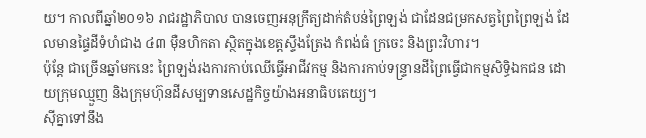យ។ កាលពីឆ្នាំ២០១៦ រាជរដ្ឋាភិបាល បានចេញអនុក្រឹត្យដាក់តំបន់ព្រៃឡង់ ជាដែនជម្រកសត្វព្រៃព្រៃឡង់ ដែលមានផ្ទៃដីទំហំជាង ៤៣ ម៉ឺនហិកតា ស្ថិតក្នុងខេត្តស្ទឹងត្រែង កំពង់ធំ ក្រចេះ និងព្រះវិហារ។
ប៉ុន្តែ ជាច្រើនឆ្នាំមកនេះ ព្រៃឡង់រងការកាប់ឈើធ្វើអាជីវកម្ម និងការកាប់ទន្ទ្រានដីព្រៃធ្វើជាកម្មសិទ្ធិឯកជន ដោយក្រុមឈ្មួញ និងក្រុមហ៊ុនដីសម្បទានសេដ្ឋកិច្ចយ៉ាងអនាធិបតេយ្យ។
ស៊ីគ្នាទៅនឹង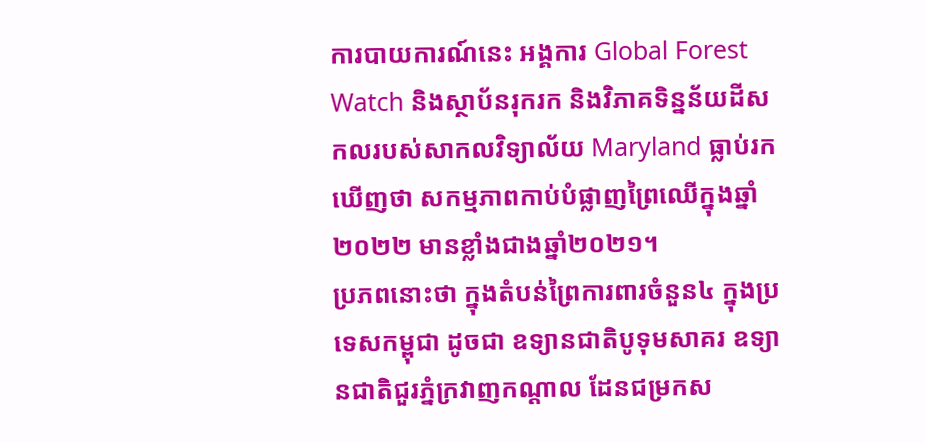ការបាយការណ៍នេះ អង្គការ Global Forest Watch និងស្ថាប័នរុករក និងវិភាគទិន្នន័យដីសកលរបស់សាកលវិទ្យាល័យ Maryland ធ្លាប់រកឃើញថា សកម្មភាពកាប់បំផ្លាញព្រៃឈើក្នុងឆ្នាំ២០២២ មានខ្លាំងជាងឆ្នាំ២០២១។
ប្រភពនោះថា ក្នុងតំបន់ព្រៃការពារចំនួន៤ ក្នុងប្រទេសកម្ពុជា ដូចជា ឧទ្យានជាតិបូទុមសាគរ ឧទ្យានជាតិជួរភ្នំក្រវាញកណ្ដាល ដែនជម្រកស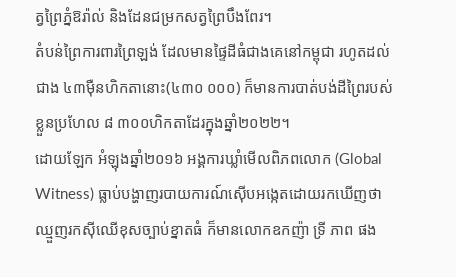ត្វព្រៃភ្នំឱរ៉ាល់ និងដែនជម្រកសត្វព្រៃបឹងពែរ។
តំបន់ព្រៃការពារព្រៃឡង់ ដែលមានផ្ទៃដីធំជាងគេនៅកម្ពុជា រហូតដល់ជាង ៤៣ម៉ឺនហិកតានោះ(៤៣០ ០០០) ក៏មានការបាត់បង់ដីព្រៃរបស់ខ្លួនប្រហែល ៨ ៣០០ហិកតាដែរក្នុងឆ្នាំ២០២២។
ដោយឡែក អំឡុងឆ្នាំ២០១៦ អង្គការឃ្លាំមើលពិភពលោក (Global Witness) ធ្លាប់បង្ហាញរបាយការណ៍ស៊ើបអង្កេតដោយរកឃើញថា ឈ្មួញរកស៊ីឈើខុសច្បាប់ខ្នាតធំ ក៏មានលោកឧកញ៉ា ទ្រី ភាព ផង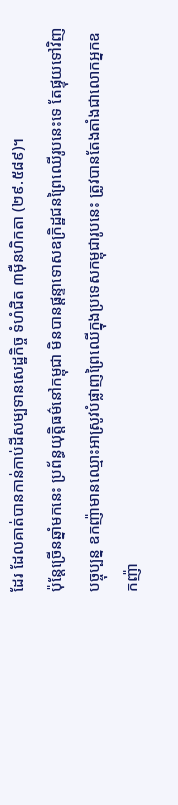ដែរ ដែលគាត់បានកាន់កាប់ដីសម្បទានសេដ្ឋកិច្ច ទំហំជិត ៣ម៉ឺនហិកតា (២៩.៥៨៩)។
ប៉ុន្តែច្រើនឆ្នាំមកនេះ ប្រព័ន្ធយុត្តិធម៌នៅកម្ពុជា មិនបានផ្តន្ទាទោសឧក្រិដ្ឋជនព្រៃឈើរូបនេះទេ តែផ្ទុយទៅវិញ បច្ចុប្បន្ន ឧកញ៉ាមានឈ្មោះអាស្រូវបំផ្លាញព្រៃឈើក្នុងប្រទេសកម្ពុជារូបនេះ ត្រូវបានតែងតាំងជាលោកអ្នកឧកញ៉ា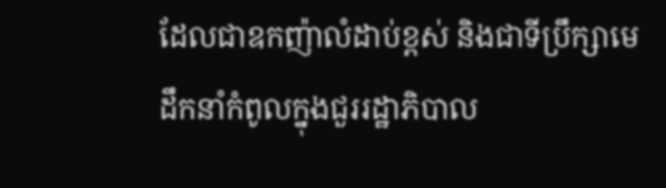ដែលជាឧកញ៉ាលំដាប់ខ្ពស់ និងជាទីប្រឹក្សាមេដឹកនាំកំពូលក្នុងជួររដ្ឋាភិបាល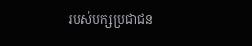របស់បក្សប្រជាជន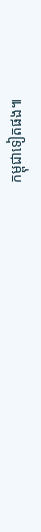កម្ពុជាទៀតផង៕